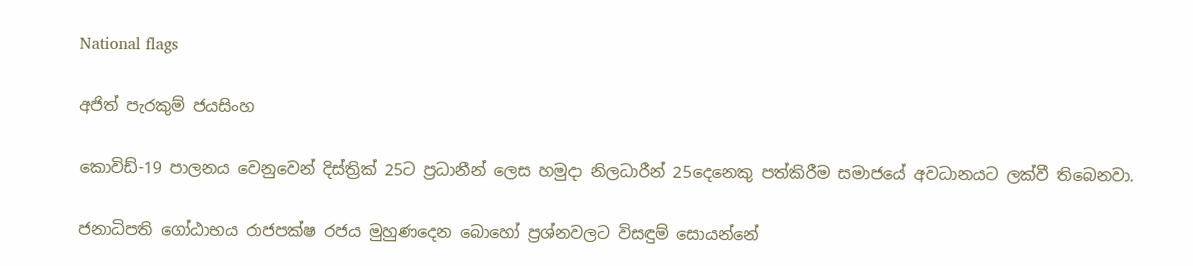National flags

අජිත් පැරකුම් ජයසිංහ

කොවිඩ්-19 පාලනය වෙනුවෙන් දිස්ත්‍රික් 25ට ප්‍රධානීන් ලෙස හමුදා නිලධාරීන් 25දෙනෙකු පත්කිරීම සමාජයේ අවධානයට ලක්වී තිබෙනවා.

ජනාධිපති ගෝඨාභය රාජපක්ෂ රජය මුහුණදෙන බොහෝ ප්‍රශ්නවලට විසඳුම් සොයන්නේ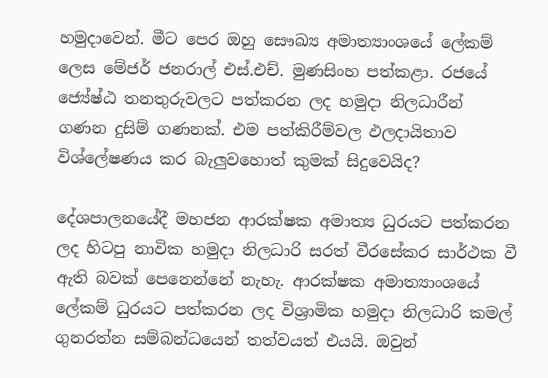හමුදාවෙන්. මීට පෙර ඔහු සෞඛ්‍ය අමාත්‍යාංශයේ ලේකම් ලෙස මේජර් ජනරාල් එස්.එච්. මුණසිංහ පත්කළා. රජයේ ජ්‍යේෂ්ඨ තනතුරුවලට පත්කරන ලද හමුදා නිලධාරීන් ගණන දුසිම් ගණනක්. එම පත්කිරීම්වල ඵලදායිතාව විශ්ලේෂණය කර බැලුවහොත් කුමක් සිදුවෙයිද?

දේශපාලනයේදී මහජන ආරක්ෂක අමාත්‍ය ධුරයට පත්කරන ලද හිටපු නාවික හමුදා නිලධාරි සරත් වීරසේකර සාර්ථක වී ඇති බවක් පෙනෙන්නේ නැහැ. ආරක්ෂක අමාත්‍යාංශයේ ලේකම් ධුරයට පත්කරන ලද විශ්‍රාමික හමුදා නිලධාරි කමල් ගුනරත්න සම්බන්ධයෙන් තත්වයත් එයයි. ඔවුන්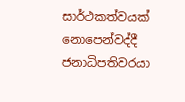සාර්ථකත්වයක් නොපෙන්වද්දී ජනාධිපතිවරයා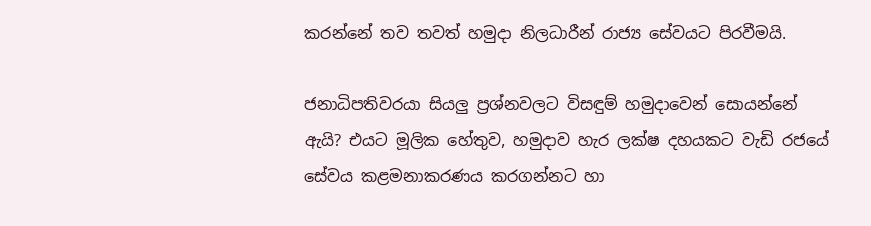කරන්නේ තව තවත් හමුදා නිලධාරීන් රාජ්‍ය සේවයට පිරවීමයි.

ජනාධිපතිවරයා සියලු ප්‍රශ්නවලට විසඳුම් හමුදාවෙන් සොයන්නේ ඇයි? එයට මූලික හේතුව, හමුදාව හැර ලක්ෂ දහයකට වැඩි රජයේ සේවය කළමනාකරණය කරගන්නට හා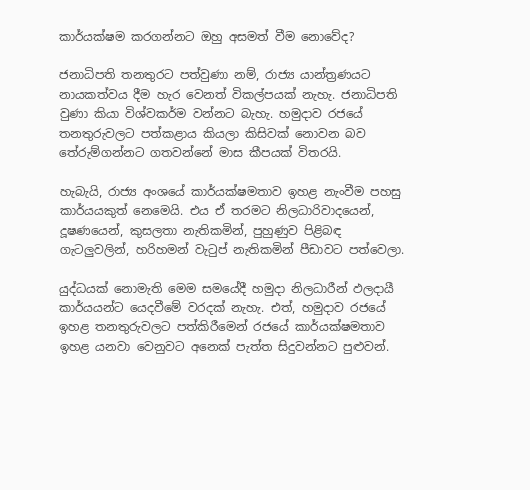කාර්යක්ෂම කරගන්නට ඔහු අසමත් වීම නොවේද?

ජනාධිපති තනතුරට පත්වුණා නම්, රාජ්‍ය යාන්ත්‍රණයට නායකත්වය දීම හැර වෙනත් විකල්පයක් නැහැ. ජනාධිපති වුණා කියා විශ්වකර්ම වන්නට බැහැ. හමුදාව රජයේ තනතුරුවලට පත්කළාය කියලා කිසිවක් නොවන බව තේරුම්ගන්නට ගතවන්නේ මාස කීපයක් විතරයි.

හැබැයි, රාජ්‍ය අංශයේ කාර්යක්ෂමතාව ඉහළ නැංවීම පහසු කාර්යයකුත් නෙමෙයි. එය ඒ තරමට නිලධාරිවාදයෙන්, දූෂණයෙන්, කුසලතා නැතිකමින්, පුහුණුව පිළිබඳ ගැටලුවලින්, හරිහමන් වැටුප් නැතිකමින් පීඩාවට පත්වෙලා.

යුද්ධයක් නොමැති මෙම සමයේදී හමුදා නිලධාරීන් ඵලදායී කාර්යයන්ට යෙදවීමේ වරදක් නැහැ. එත්, හමුදාව රජයේ ඉහළ තනතුරුවලට පත්කිරීමෙන් රජයේ කාර්යක්ෂමතාව ඉහළ යනවා වෙනුවට අනෙක් පැත්ත සිදුවන්නට පුළුවන්.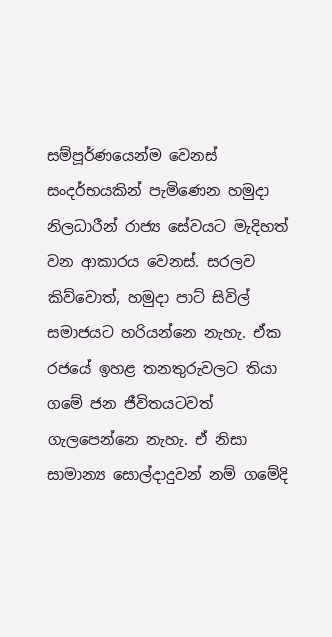සම්පූර්ණයෙන්ම වෙනස් සංදර්භයකින් පැමිණෙන හමුදා නිලධාරීන් රාජ්‍ය සේවයට මැදිහත් වන ආකාරය වෙනස්. සරලව කිව්වොත්, හමුදා පාට් සිවිල් සමාජයට හරියන්නෙ නැහැ. ඒක රජයේ ඉහළ තනතුරුවලට තියා ගමේ ජන ජීවිතයටවත් ගැලපෙන්නෙ නැහැ. ඒ නිසා සාමාන්‍ය සොල්දාදුවන් නම් ගමේදි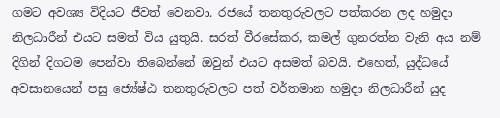ගමට අවශ්‍ය විදියට ජීවත් වෙනවා. රජයේ තනතුරුවලට පත්කරන ලද හමුදා නිලධාරීන් එයට සමත් විය යුතුයි. සරත් වීරසේකර, කමල් ගුනරත්න වැනි අය නම් දිගින් දිගටම පෙන්වා තිබෙන්නේ ඔවුන් එයට අසමත් බවයි. එහෙත්, යුද්ධයේ අවසානයෙන් පසු ජ්‍යේෂ්ඨ තනතුරුවලට පත් වර්තමාන හමුදා නිලධාරීන් යුද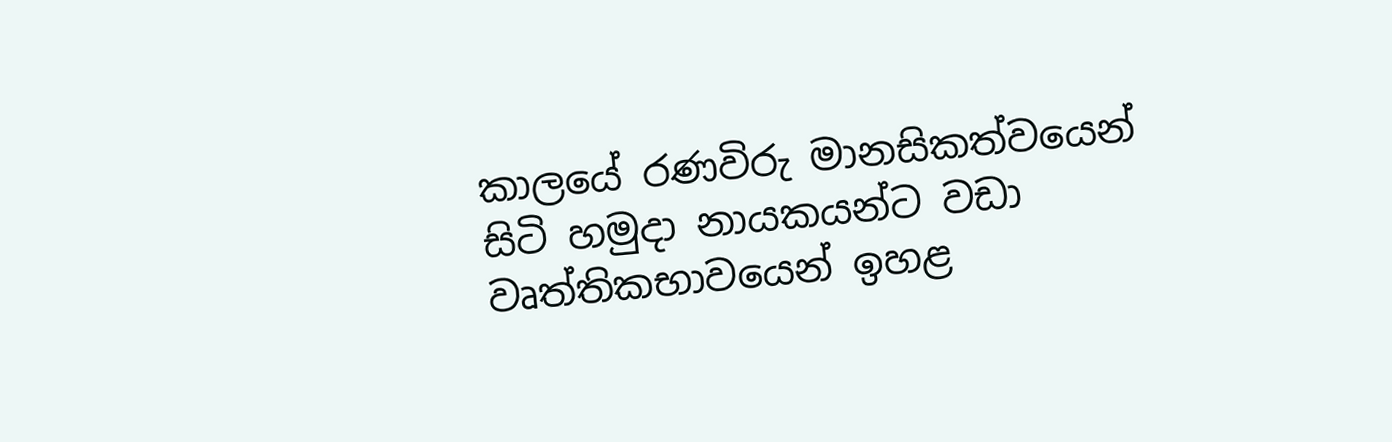කාලයේ රණවිරු මානසිකත්වයෙන් සිටි හමුදා නායකයන්ට වඩා වෘත්තිකභාවයෙන් ඉහළ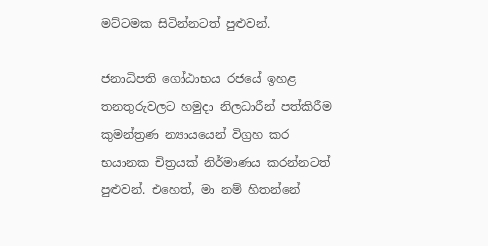මට්ටමක සිටින්නටත් පුළුවන්.

ජනාධිපති ගෝඨාභය රජයේ ඉහළ තනතුරුවලට හමුදා නිලධාරීන් පත්කිරීම කුමන්ත්‍රණ න්‍යායයෙන් විග්‍රහ කර භයානක චිත්‍රයක් නිර්මාණය කරන්නටත් පුළුවන්. එහෙත්, මා නම් හිතන්නේ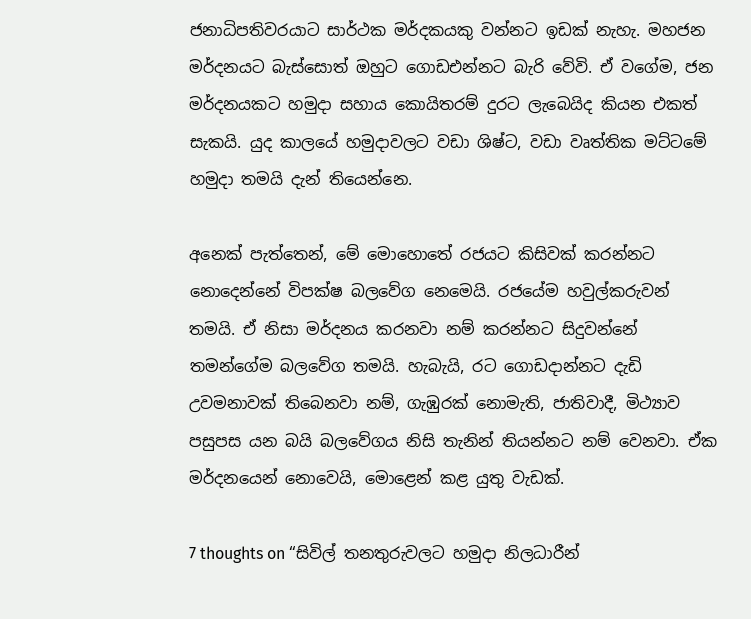ජනාධිපතිවරයාට සාර්ථක මර්දකයකු වන්නට ඉඩක් නැහැ. මහජන මර්දනයට බැස්සොත් ඔහුට ගොඩඑන්නට බැරි වේවි. ඒ වගේම, ජන මර්දනයකට හමුදා සහාය කොයිතරම් දුරට ලැබෙයිද කියන එකත් සැකයි. යුද කාලයේ හමුදාවලට වඩා ශිෂ්ට, වඩා වෘත්තික මට්ටමේ හමුදා තමයි දැන් තියෙන්නෙ.

අනෙක් පැත්තෙන්, මේ මොහොතේ රජයට කිසිවක් කරන්නට නොදෙන්නේ විපක්ෂ බලවේග නෙමෙයි. රජයේම හවුල්කරුවන් තමයි. ඒ නිසා මර්දනය කරනවා නම් කරන්නට සිදුවන්නේ තමන්ගේම බලවේග තමයි. හැබැයි, රට ගොඩදාන්නට දැඩි උවමනාවක් තිබෙනවා නම්, ගැඹුරක් නොමැති, ජාතිවාදී, මිථ්‍යාව පසුපස යන බයි බලවේගය නිසි තැනින් තියන්නට නම් වෙනවා. ඒක මර්දනයෙන් නොවෙයි, මොළෙන් කළ යුතු වැඩක්.

7 thoughts on “සිවිල් තනතුරුවලට හමුදා නිලධාරීන්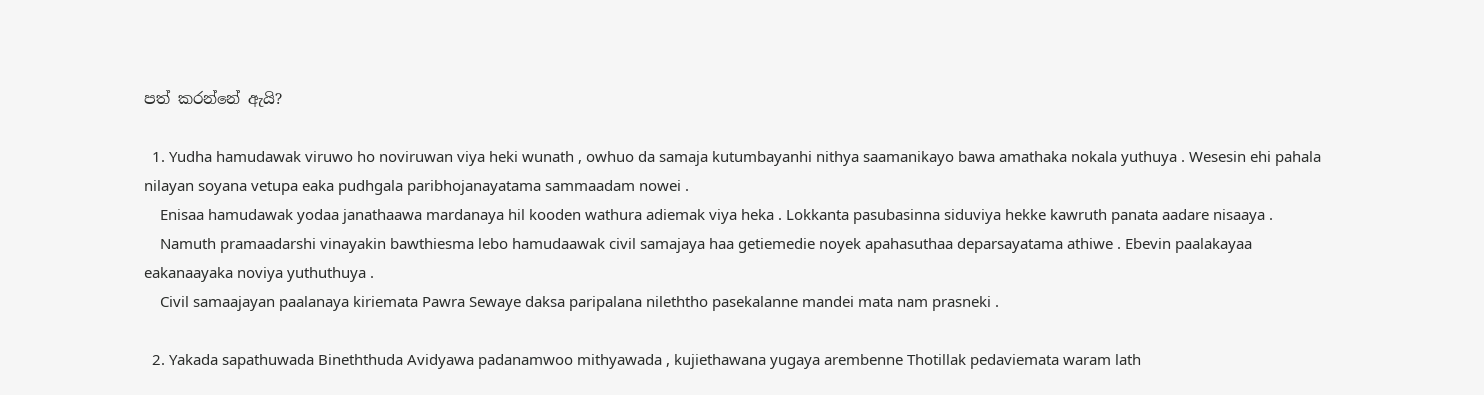පත් කරන්නේ ඇයි?

  1. Yudha hamudawak viruwo ho noviruwan viya heki wunath , owhuo da samaja kutumbayanhi nithya saamanikayo bawa amathaka nokala yuthuya . Wesesin ehi pahala nilayan soyana vetupa eaka pudhgala paribhojanayatama sammaadam nowei .
    Enisaa hamudawak yodaa janathaawa mardanaya hil kooden wathura adiemak viya heka . Lokkanta pasubasinna siduviya hekke kawruth panata aadare nisaaya .
    Namuth pramaadarshi vinayakin bawthiesma lebo hamudaawak civil samajaya haa getiemedie noyek apahasuthaa deparsayatama athiwe . Ebevin paalakayaa eakanaayaka noviya yuthuthuya .
    Civil samaajayan paalanaya kiriemata Pawra Sewaye daksa paripalana nileththo pasekalanne mandei mata nam prasneki .

  2. Yakada sapathuwada Bineththuda Avidyawa padanamwoo mithyawada , kujiethawana yugaya arembenne Thotillak pedaviemata waram lath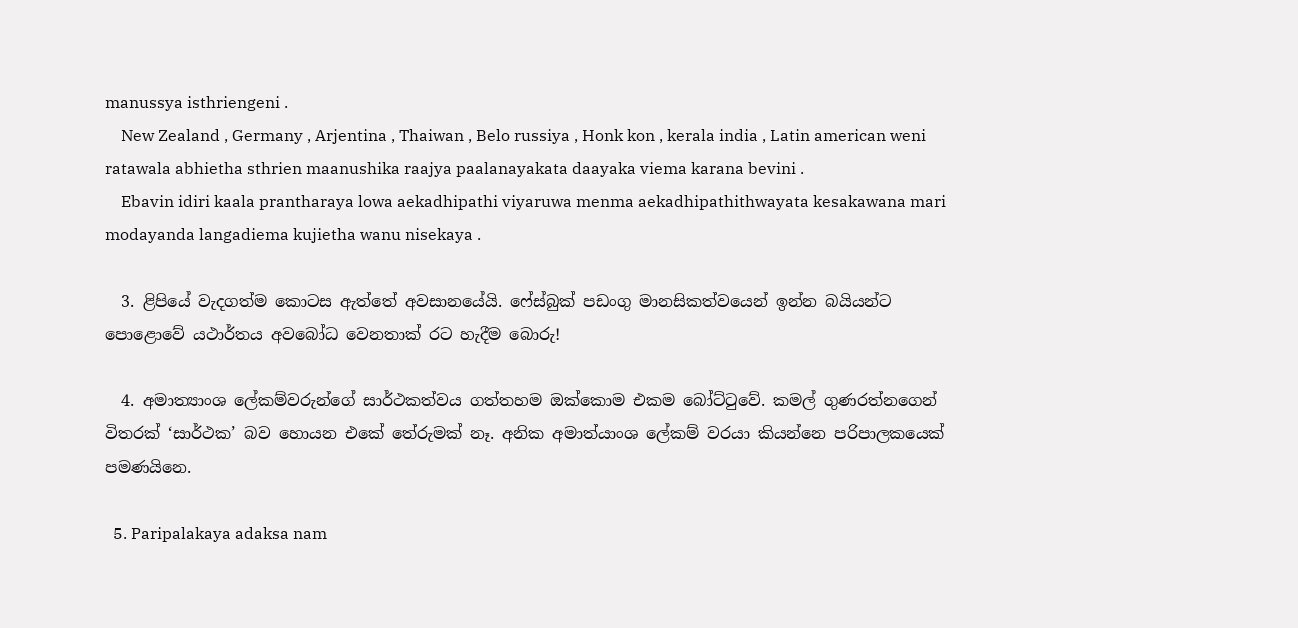manussya isthriengeni .
    New Zealand , Germany , Arjentina , Thaiwan , Belo russiya , Honk kon , kerala india , Latin american weni ratawala abhietha sthrien maanushika raajya paalanayakata daayaka viema karana bevini .
    Ebavin idiri kaala prantharaya lowa aekadhipathi viyaruwa menma aekadhipathithwayata kesakawana mari modayanda langadiema kujietha wanu nisekaya .

  3. ළිපියේ වැදගත්ම කොටස ඇත්තේ අවසානයේයි. ෆේස්බුක් පඩංගු මානසිකත්වයෙන් ඉන්න බයියන්ට පොළොවේ යථාර්තය අවබෝධ වෙනතාක් රට හැදීම බොරු!

  4. අමාත්‍යාංශ ලේකම්වරුන්ගේ සාර්ථකත්වය ගත්තහම ඔක්කොම එකම බෝට්ටුවේ. කමල් ගුණරත්නගෙන් විතරක් ‘සාර්ථක’ බව හොයන එකේ තේරුමක් නෑ. අනික අමාත්යාංශ ලේකම් වරයා කියන්නෙ පරිපාලකයෙක් පමණයිනෙ.

  5. Paripalakaya adaksa nam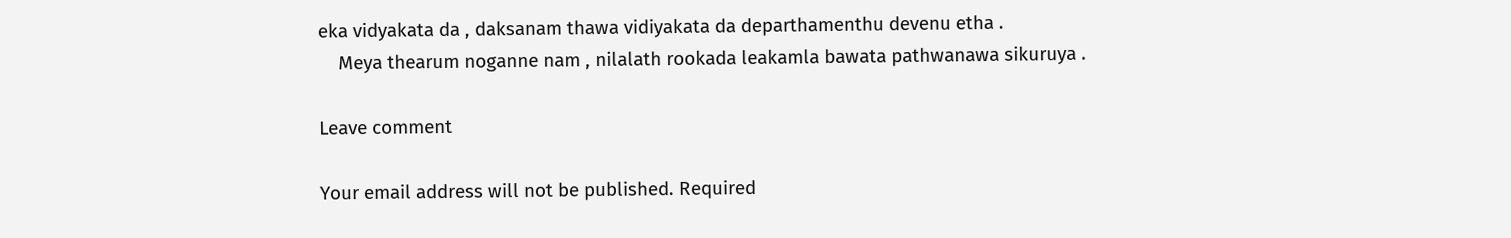eka vidyakata da , daksanam thawa vidiyakata da departhamenthu devenu etha .
    Meya thearum noganne nam , nilalath rookada leakamla bawata pathwanawa sikuruya .

Leave comment

Your email address will not be published. Required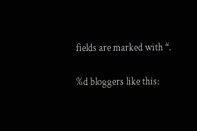fields are marked with *.

%d bloggers like this: